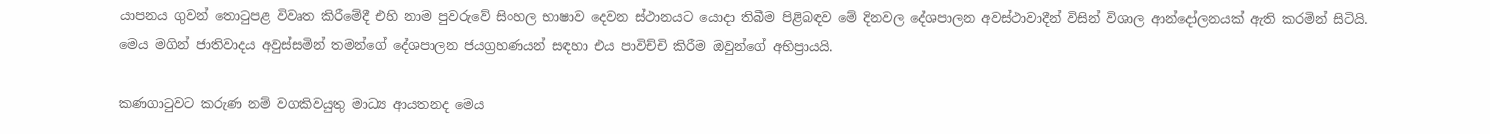යාපනය ගුවන් තොටුපළ විවෘත කිරීමේදී එහි නාම පුවරුවේ සිංහල භාෂාව දෙවන ස්ථානයට යොදා තිබීම පිළිබඳව මේ දිනවල දේශපාලන අවස්ථාවාදීන් විසින් විශාල ආන්දෝලනයක් ඇති කරමින් සිටියි. මෙය මගින් ජාතිවාදය අවුස්සමින් තමන්ගේ දේශපාලන ජයග්‍රහණයන් සඳහා එය පාවිච්චි කිරීම ඔවුන්ගේ අභිප්‍රායයි.

කණගාටුවට කරුණ නම් වගකිවයුතු මාධ්‍ය ආයතනද මෙය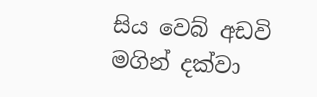සිය වෙබ් අඩවි මගින් දක්වා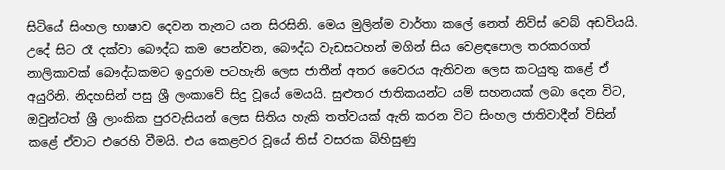සිටියේ සිංහල භාෂාව දෙවන තැනට යන සිරසිනි. මෙය මුලින්ම වාර්තා කලේ නෙත් නිව්ස් වෙබ් අඩවියයි. උදේ සිට රෑ දක්වා බෞද්ධ කම පෙන්වන, බෞද්ධ වැඩසටහන් මගින් සිය වෙළඳපොල තරකරගත් නාලිකාවක් බෞද්ධකමට ඉදුරාම පටහැනි ලෙස ජාතීන් අතර වෛරය ඇතිවන ලෙස කටයුතු කළේ ඒ අයුරිනි. නිදහසින් පසු ශ්‍රී ලංකාවේ සිදු වූයේ මෙයයි. සුළුතර ජාතිකයන්ට යම් සහනයක් ලබා දෙන විට, ඔවුන්ටත් ශ්‍රී ලාංකික පුරවැසියන් ලෙස සිතිය හැකි තත්වයක් ඇති කරන විට සිංහල ජාතිවාදීන් විසින් කළේ ඒවාට එරෙහි වීමයි. එය කෙළවර වූයේ තිස් වසරක බිහිසුණු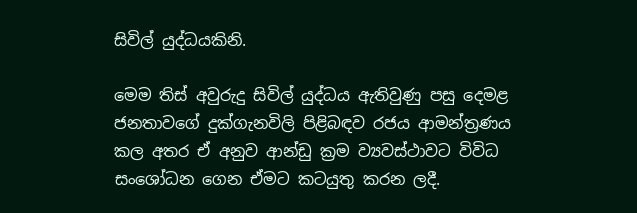සිවිල් යුද්ධයකිනි.

මෙම තිස් අවුරුදු සිවිල් යුද්ධය ඇතිවුණු පසු දෙමළ ජනතාවගේ දුක්ගැනවිලි පිළිබඳව රජය ආමන්ත්‍රණය කල අතර ඒ අනුව ආන්ඩු ක්‍රම ව්‍යවස්ථාවට විවිධ සංශෝධන ගෙන ඒමට කටයුතු කරන ලදී.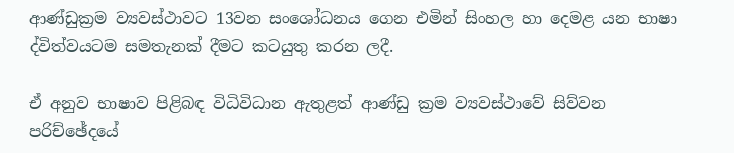ආණ්ඩුක්‍රම ව්‍යවස්ථාවට 13වන සංශෝධනය ගෙන එමින් සිංහල හා දෙමළ යන භාෂා ද්විත්වයටම සමතැනක් දීමට කටයුතු කරන ලදී.

ඒ අනුව භාෂාව පිළිබඳ විධිවිධාන ඇතුළත් ආණ්ඩු ක්‍රම ව්‍යවස්ථාවේ සිව්වන පරිච්ඡේදයේ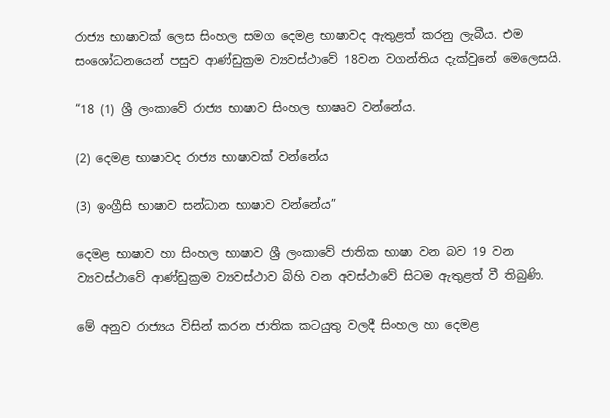රාජ්‍ය භාෂාවක් ලෙස සිංහල සමග දෙමළ භාෂාවද ඇතුළත් කරනු ලැබීය. එම සංශෝධනයෙන් පසුව ආණ්ඩුක්‍රම ව්‍යවස්ථාවේ 18වන වගන්තිය දැක්වුනේ මෙලෙසයි.

“18 (1) ශ්‍රී ලංකාවේ රාජ්‍ය භාෂාව සිංහල භාෂෘව වන්නේය.

(2) දෙමළ භාෂාවද රාජ්‍ය භාෂාවක් වන්නේය

(3) ඉංග්‍රීසි භාෂාව සන්ධාන භාෂාව වන්නේය”

දෙමළ භාෂාව හා සිංහල භාෂාව ශ්‍රී ලංකාවේ ජාතික භාෂා වන බව 19 වන ව්‍යවස්ථාවේ ආණ්ඩුක්‍රම ව්‍යවස්ථාව බිහි වන අවස්ථාවේ සිටම ඇතුළත් වී තිබුණි.

මේ අනුව රාජ්‍යය විසින් කරන ජාතික කටයුතු වලදී සිංහල හා දෙමළ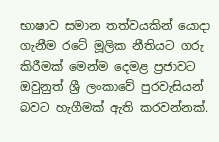භාෂාව සමාන තත්වයකින් යොදා ගැනීම රටේ මූලික නීතියට ගරු කිරීමක් මෙන්ම දෙමළ ප්‍රජාවට ඔවුනුත් ශ්‍රී ලංකාවේ පුරවැසියන් බවට හැගීමක් ඇති කරවන්නක්.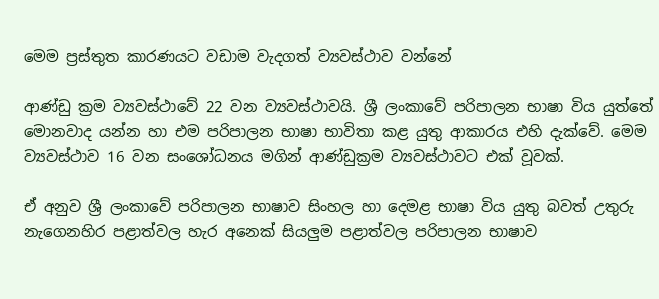මෙම ප්‍රස්තුත කාරණයට වඩාම වැදගත් ව්‍යවස්ථාව වන්නේ

ආණ්ඩු ක්‍රම ව්‍යවස්ථාවේ 22 වන ව්‍යවස්ථාවයි. ශ්‍රී ලංකාවේ පරිපාලන භාෂා විය යුත්තේ මොනවාද යන්න හා එම පරිපාලන භාෂා භාවිතා කළ යුතු ආකාරය එහි දැක්වේ. මෙම ව්‍යවස්ථාව 16 වන සංශෝධනය මගින් ආණ්ඩුක්‍රම ව්‍යවස්ථාවට එක් වූවක්.

ඒ අනුව ශ්‍රී ලංකාවේ පරිපාලන භාෂාව සිංහල හා දෙමළ භාෂා විය යුතු බවත් උතුරු නැගෙනහිර පළාත්වල හැර අනෙක් සියලුම පළාත්වල පරිපාලන භාෂාව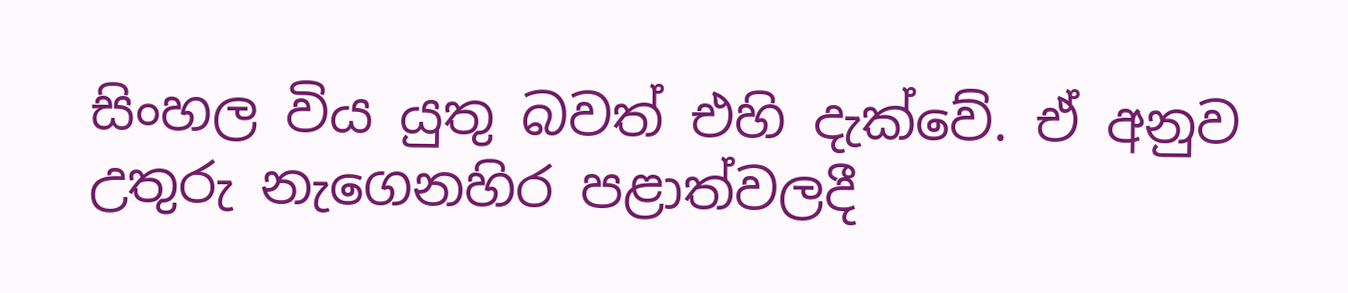සිංහල විය යුතු බවත් එහි දැක්වේ. ඒ අනුව උතුරු නැගෙනහිර පළාත්වලදී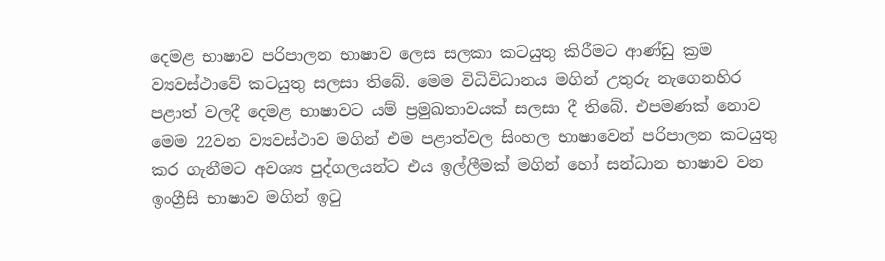දෙමළ භාෂාව පරිපාලන භාෂාව ලෙස සලකා කටයුතු කිරීමට ආණ්ඩු ක්‍රම ව්‍යවස්ථාවේ කටයුතු සලසා තිබේ. මෙම විධිවිධානය මගින් උතුරු නැගෙනහිර පළාත් වලදී දෙමළ භාෂාවට යම් ප්‍රමුඛතාවයක් සලසා දී තිබේ. එපමණක් නොව මෙම 22වන ව්‍යවස්ථාව මගින් එම පළාත්වල සිංහල භාෂාවෙන් පරිපාලන කටයුතු කර ගැනීමට අවශ්‍ය පුද්ගලයන්ට එය ඉල්ලීමක් මගින් හෝ සන්ධාන භාෂාව වන ඉංග්‍රීසි භාෂාව මගින් ඉටු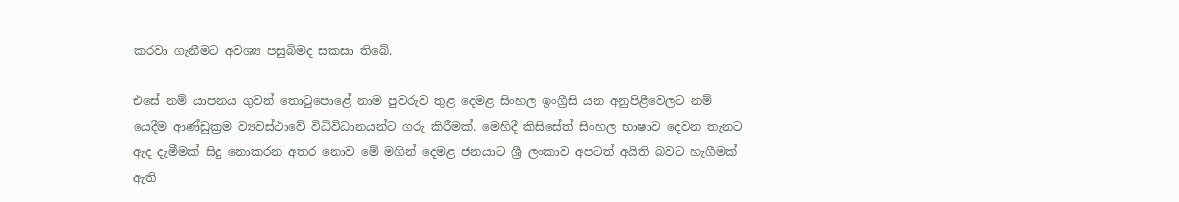කරවා ගැනීමට අවශ්‍ය පසුබිමද සකසා තිබේ.

එසේ නම් යාපනය ගුවන් තොටුපොළේ නාම පුවරුව තුළ දෙමළ සිංහල ඉංග්‍රීසි යන අනුපිළීවෙලට නම් යෙදීම ආණ්ඩුක්‍රම ව්‍යවස්ථාවේ විධිවිධානයන්ට ගරු කිරීමක්. මෙහිදී කිසිසේත් සිංහල භාෂාව දෙවන තැනට ඇද දැමීමක් සිදු නොකරන අතර නොව මේ මගින් දෙමළ ජනයාට ශ්‍රී ලංකාව අපටත් අයිති බවට හැගීමක් ඇති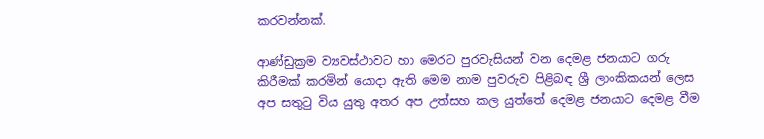කරවන්නක්.

ආණ්ඩුක්‍රම ව්‍යවස්ථාවට හා මෙරට පුරවැසියන් වන දෙමළ ජනයාට ගරු කිරීමක් කරමින් යොදා ඇති මෙම නාම පුවරුව පිළිබඳ ශ්‍රී ලාංකිකයන් ලෙස අප සතුටු විය යුතු අතර අප උත්සහ කල යුත්තේ දෙමළ ජනයාට දෙමළ වීම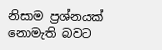නිසාම ප්‍රශ්නයක් නොමැති බවට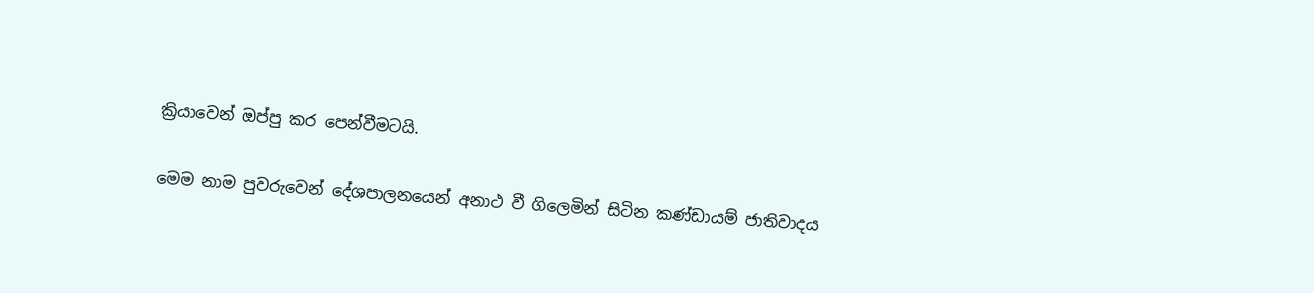ක්‍රියාවෙන් ඔප්පු කර පෙන්වීමටයි.

මෙම නාම පුවරුවෙන් දේශපාලනයෙන් අනාථ වී ගිලෙමින් සිටින කණ්ඩායම් ජාතිවාදය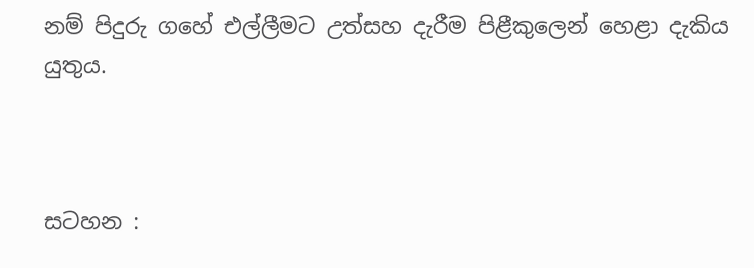නම් පිදුරු ගහේ එල්ලීමට උත්සහ දැරීම පිළීකුලෙන් හෙළා දැකිය යුතුය.



සටහන :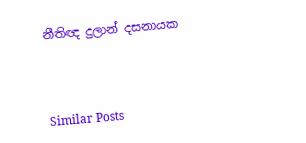නීතිඥ දුලාන් දසනායක



Similar Posts